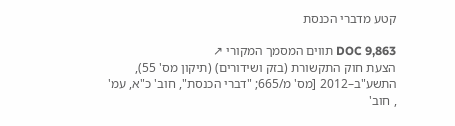קטע מדברי הכנסת

DOC 9,863 תווים המסמך המקורי ↗
הצעת חוק התקשורת (בזק ושידורים) (תיקון מס' 55), התשע"ב–2012 [מס' מ/665; "דברי הכנסת", חוב' כ"א, עמ' , חוב'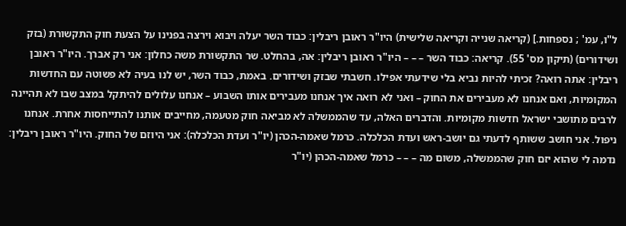ל"ו, עמ' ; נספחות.] (קריאה שנייה וקריאה שלישית) היו"ר ראובן ריבלין: כבוד השר יעלה ויבוא וירצה בפנינו על הצעת חוק התקשורת (בזק ושידורים) (תיקון מס' 55). קריאה: כבוד השר – – – היו"ר ראובן ריבלין: אה, בהחלט. שר התקשורת משה כחלון: אני רק אברך. היו"ר ראובן ריבלין: אתה רואה? זכיתי להיות נביא בלי שידעתי אפילו. חשבתי שבזק ושידורים. באמת, כבוד השר, יש לנו בעיה לא פשוטה עם החדשות המקומיות, ואם אנחנו לא מעבירים את החוק – ואני לא רואה איך אנחנו מעבירים אותו השבוע – אנחנו עלולים להיתקל במצב שבו לא תהיינה לרבים מתושבי ישראל חדשות מקומיות. והדברים האלה, עד שהממשלה לא מביאה חוק מטעמה, מחייבים אותנו להתייחסות אחרת. אנחנו ניפול. אני חושב ששותף לדעתי גם יושב-ראש ועדת הכלכלה. כרמל שאמה-הכהן (יו"ר ועדת הכלכלה): אני היוזם של החוק. היו"ר ראובן ריבלין: נדמה לי שהוא יזם חוק שהממשלה, משום מה – – – כרמל שאמה-הכהן (יו"ר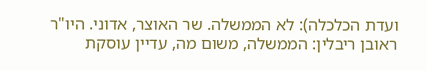ועדת הכלכלה): לא הממשלה. שר האוצר, אדוני. היו"ר ראובן ריבלין: הממשלה, משום מה, עדיין עוסקת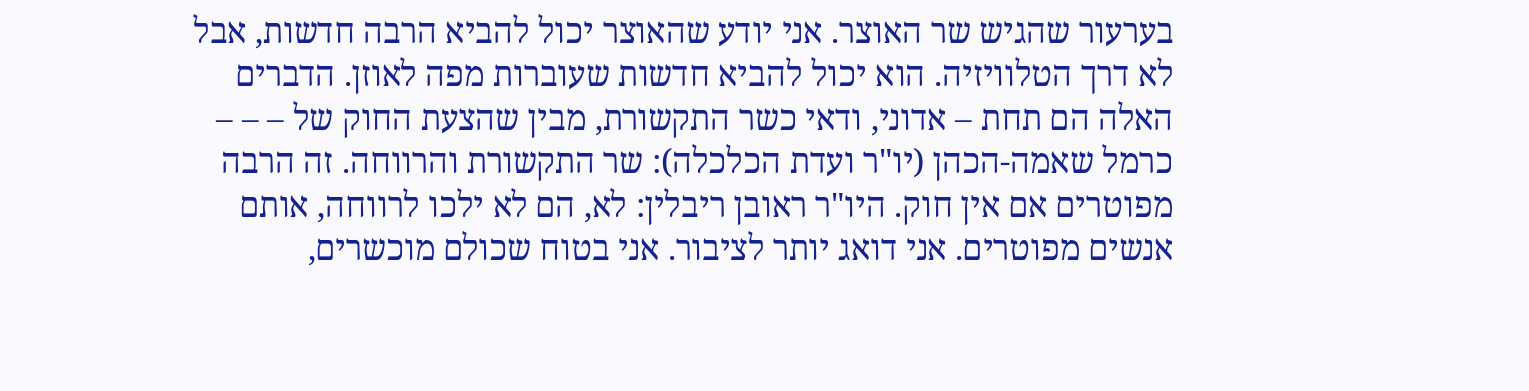בערעור שהגיש שר האוצר. אני יודע שהאוצר יכול להביא הרבה חדשות, אבל לא דרך הטלוויזיה. הוא יכול להביא חדשות שעוברות מפה לאוזן. הדברים האלה הם תחת – אדוני, ודאי כשר התקשורת, מבין שהצעת החוק של – – – כרמל שאמה-הכהן (יו"ר ועדת הכלכלה): שר התקשורת והרווחה. זה הרבה מפוטרים אם אין חוק. היו"ר ראובן ריבלין: לא, הם לא ילכו לרווחה, אותם אנשים מפוטרים. אני דואג יותר לציבור. אני בטוח שכולם מוכשרים,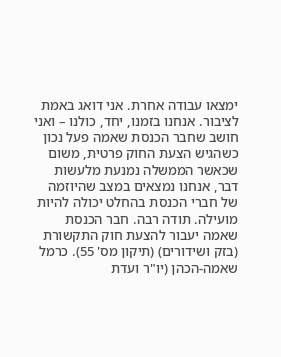ימצאו עבודה אחרת. אני דואג באמת לציבור. אנחנו בזמנו, יחד, כולנו – ואני חושב שחבר הכנסת שאמה פעל נכון כשהגיש הצעת החוק פרטית, משום שכאשר הממשלה נמנעת מלעשות דבר, אנחנו נמצאים במצב שהיוזמה של חברי הכנסת בהחלט יכולה להיות מועילה. תודה רבה. חבר הכנסת שאמה יעבור להצעת חוק התקשורת (בזק ושידורים) (תיקון מס' 55). כרמל שאמה-הכהן (יו"ר ועדת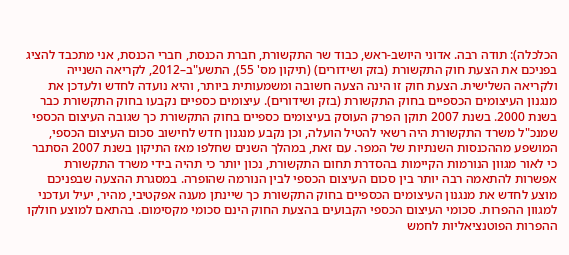הכלכלה): תודה רבה. אדוני היושב-ראש, כבוד שר התקשורת, חברת הכנסת, חברי הכנסת, אני מתכבד להציג בפניכם את הצעת חוק התקשורת (בזק ושידורים) (תיקון מס' 55), התשע"ב–2012, לקריאה השנייה ולקריאה השלישית. הצעת חוק זו הינה הצעה חשובה ומשמעותית ביותר, והיא נועדה לחדש ולעדכן את מנגנון העיצומים הכספיים בחוק התקשורת (בזק ושידורים). עיצומים כספיים נקבעו בחוק התקשורת כבר בשנת 2000. בשנת 2007 תוקן הפרק העוסק בעיצומים כספיים בחוק התקשורת כך שגובה העיצום הכספי שמנכ"ל משרד התקשורת היה רשאי להטיל הועלה, וכן נקבע מנגנון חדש לחישוב סכום העיצום הכספי, המושפע מההכנסות השנתיות של המפר. עם זאת, במהלך השנים שחלפו מאז התיקון בשנת 2007 הסתבר כי לאור מגוון הנורמות הקיימות בהסדרת תחום התקשורת, נכון יותר כי תהיה בידי משרד התקשורת אפשרות להתאמה רבה יותר בין סכום העיצום הכספי לבין הנורמה שהופרה. במסגרת ההצעה שבפניכם מוצע לחדש את מנגנון העיצומים הכספיים בחוק התקשורת כך שיינתן מענה אפקטיבי, מהיר, יעיל ועדכני למגוון ההפרות. סכומי העיצום הכספי הקבועים בהצעת החוק הינם סכומי מקסימום. בהתאם למוצע חולקו ההפרות הפוטנציאליות לחמש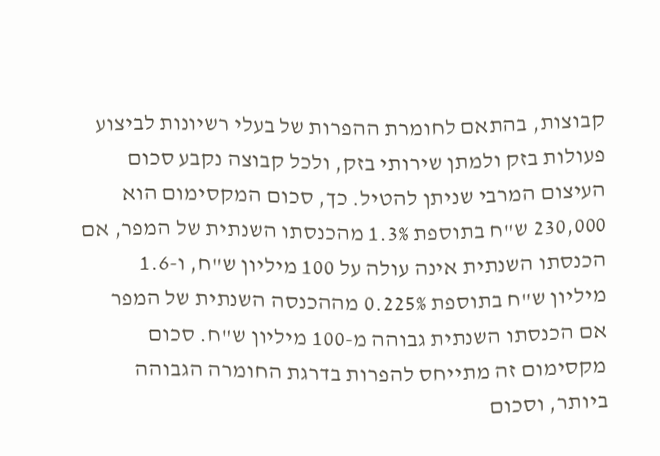קבוצות, בהתאם לחומרת ההפרות של בעלי רשיונות לביצוע פעולות בזק ולמתן שירותי בזק, ולכל קבוצה נקבע סכום העיצום המרבי שניתן להטיל. כך, סכום המקסימום הוא 230,000 ש"ח בתוספת 1.3% מהכנסתו השנתית של המפר, אם הכנסתו השנתית אינה עולה על 100 מיליון ש"ח, ו-1.6 מיליון ש"ח בתוספת 0.225% מההכנסה השנתית של המפר אם הכנסתו השנתית גבוהה מ-100 מיליון ש"ח. סכום מקסימום זה מתייחס להפרות בדרגת החומרה הגבוהה ביותר, וסכום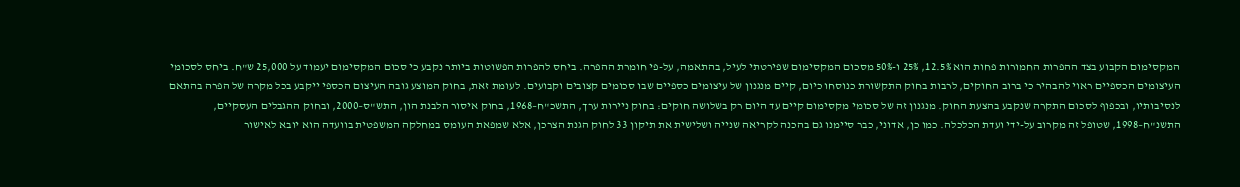המקסימום הקבוע בצד ההפרות החמורות פחות הוא 12.5%, 25% ו-50% מסכום המקסימום שפירטתי לעיל, בהתאמה, על-פי חומרת ההפרה. ביחס להפרות הפשוטות ביותר נקבע כי סכום המקסימום יעמוד על 25,000 ש"ח. ביחס לסכומי העיצומים הכספיים ראוי להבהיר כי ברוב החוקים, לרבות בחוק התקשורת כנוסחו כיום, קיים מנגנון של עיצומים כספיים שבו סכומים קצובים וקבועים. לעומת זאת, בחוק המוצע גובה העיצום הכספי ייקבע בכל מקרה של הפרה בהתאם לנסיבותיו, ובכפוף לסכום התקרה שנקבע בהצעת החוק. מנגנון זה של סכומי מקסימום קיים עד היום רק בשלושה חוקים: בחוק ניירות ערך, התשכ"ח–1968, בחוק איסור הלבנת הון, התש"ס–2000, ובחוק ההגבלים העסקיים, התשנ"ח–1998, שטופל זה מקרוב על-ידי ועדת הכלכלה. כמו כן, אדוני, כבר סיימנו גם בהכנה לקריאה שנייה ושלישית את תיקון 33 לחוק הגנת הצרכן, אלא שמפאת העומס במחלקה המשפטית בוועדה הוא יובא לאישור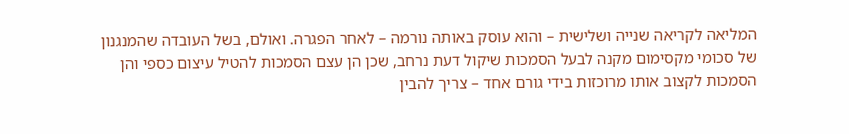המליאה לקריאה שנייה ושלישית – והוא עוסק באותה נורמה – לאחר הפגרה. ואולם, בשל העובדה שהמנגנון של סכומי מקסימום מקנה לבעל הסמכות שיקול דעת נרחב, שכן הן עצם הסמכות להטיל עיצום כספי והן הסמכות לקצוב אותו מרוכזות בידי גורם אחד – צריך להבין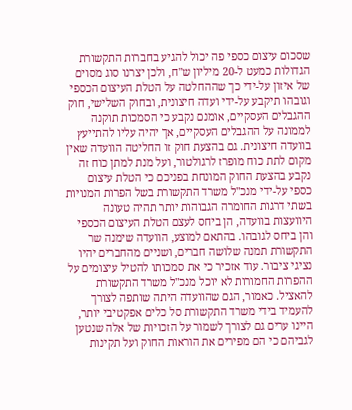שסכום עיצום כספי פה יכול להגיע בחברות התקשורת הגדולות כמעט ל-20 מיליון ש"ח, ולכן יצרנו סוג מסוים של איזון על-ידי כך שההחלטה על הטלת העיצום הכספי וגובהו תיקבע על-ידי ועדה חיצונית, ובחוק השלישי, חוק ההגבלים העסקיים, אומנם נקבע כי הסמכות תוקנה לממונה על ההגבלים העסקיים, אך יהיה עליו להתייעץ בוועדה חיצונית. גם בהצעת חוק זו החליטה הוועדה שאין מקום לתת כוח מופרז לרגולטור, ועל מנת למתן כוח זה נקבע בהצעת החוק המונחת בפניכם כי הטלת עיצום כספי על-ידי מנכ"ל משרד התקשורת בשל הפרות המנויות בשתי דרגות החומרה הגבוהות יותר תהיה טעונה היוועצות בוועדה, הן ביחס לעצם הטלת העיצום הכספי והן ביחס לגובהו. בהתאם למוצע, הוועדה שימנה שר התקשורת תמנה שלושה חברים, ושניים מהחברים יהיו נציגי ציבור. עוד אזכיר כי את סמכותו להטיל עיצומים על ההפרות החמורות לא יוכל מנכ"ל משרד התקשורת להאציל. כאמור, הגם שהוועדה היתה שותפה לצורך להעמיד בידי משרד התקשורת סל כלים אפקטיבי יותר, היינו ערים גם לצורך לשמור על הזכויות של אלה שנטען לגביהם כי הם מפירים את הוראות החוק ועל תקינות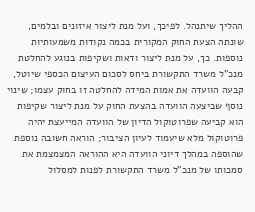ההליך שיתנהל. לפיכך, ועל מנת ליצור איזונים ובלמים, שונתה הצעת החוק המקורית בכמה נקודות משמעותיות נוספות. כך, על מנת ליצור ודאות ושקיפות בנוגע להחלטת מנכ"ל משרד התקשורת ביחס לסכום העיצום הכספי שיוטל, קבעה הוועדה את אמות המידה להחלטה זו בחוק עצמו; שינוי נוסף שביצעה הוועדה בהצעת החוק על מנת ליצור שקיפות הוא קביעה שפרוטוקול הדיון של הוועדה המייעצת יהיה פרוטוקול מלא שיעמוד לעיון הציבור; הוראה חשובה נוספת שהוספה במהלך דיוני הוועדה היא ההוראה המצמצמת את סמכותו של מנכ"ל משרד התקשורת לפנות למסלול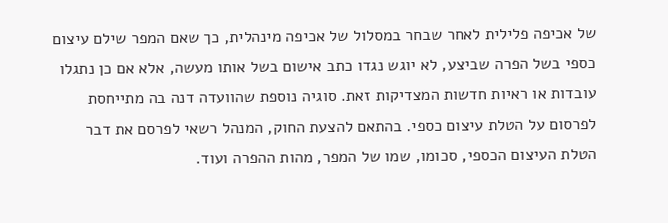של אכיפה פלילית לאחר שבחר במסלול של אכיפה מינהלית, כך שאם המפר שילם עיצום כספי בשל הפרה שביצע, לא יוגש נגדו כתב אישום בשל אותו מעשה, אלא אם כן נתגלו עובדות או ראיות חדשות המצדיקות זאת. סוגיה נוספת שהוועדה דנה בה מתייחסת לפרסום על הטלת עיצום כספי. בהתאם להצעת החוק, המנהל רשאי לפרסם את דבר הטלת העיצום הכספי, סכומו, שמו של המפר, מהות ההפרה ועוד.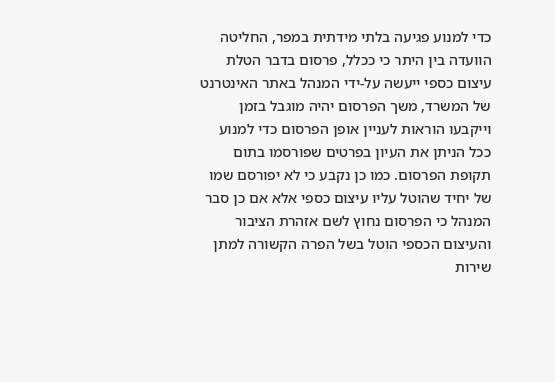כדי למנוע פגיעה בלתי מידתית במפר, החליטה הוועדה בין היתר כי ככלל, פרסום בדבר הטלת עיצום כספי ייעשה על-ידי המנהל באתר האינטרנט של המשרד, משך הפרסום יהיה מוגבל בזמן וייקבעו הוראות לעניין אופן הפרסום כדי למנוע ככל הניתן את העיון בפרטים שפורסמו בתום תקופת הפרסום. כמו כן נקבע כי לא יפורסם שמו של יחיד שהוטל עליו עיצום כספי אלא אם כן סבר המנהל כי הפרסום נחוץ לשם אזהרת הציבור והעיצום הכספי הוטל בשל הפרה הקשורה למתן שירות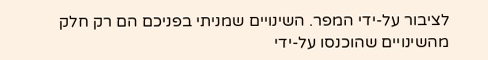לציבור על-ידי המפר. השינויים שמניתי בפניכם הם רק חלק מהשינויים שהוכנסו על-ידי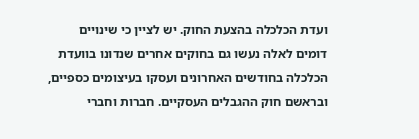ועדת הכלכלה בהצעת החוק. יש לציין כי שינויים דומים לאלה נעשו גם בחוקים אחרים שנדונו בוועדת הכלכלה בחודשים האחרונים ועסקו בעיצומים כספיים, ובראשם חוק ההגבלים העסקיים. חברות וחברי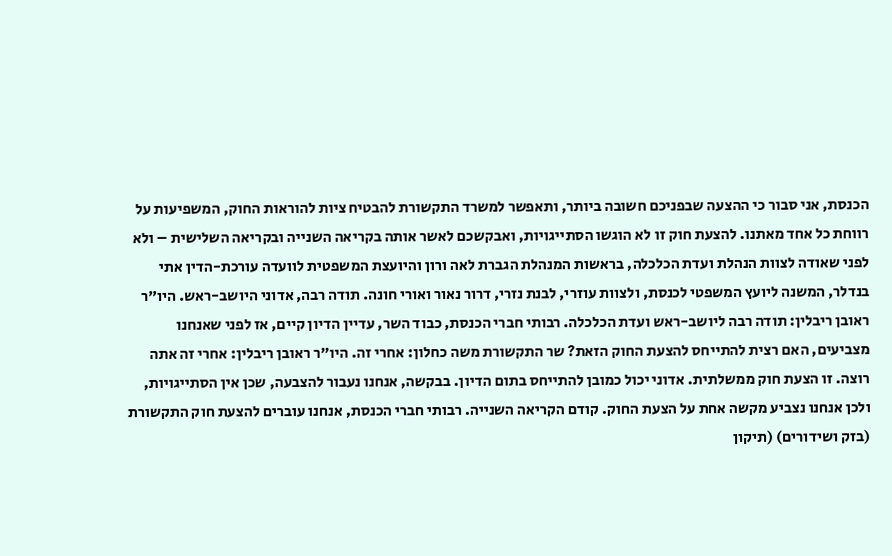הכנסת, אני סבור כי ההצעה שבפניכם חשובה ביותר, ותאפשר למשרד התקשורת להבטיח ציות להוראות החוק, המשפיעות על רווחת כל אחד מאתנו. להצעת חוק זו לא הוגשו הסתייגויות, ואבקשכם לאשר אותה בקריאה השנייה ובקריאה השלישית – ולא לפני שאודה לצוות הנהלת ועדת הכלכלה, בראשות המנהלת הגברת לאה ורון והיועצת המשפטית לוועדה עורכת-הדין אתי בנדלר, המשנה ליועץ המשפטי לכנסת, ולצוות עוזרי, לבנת נזרי, דרור נאור ואורי חונה. תודה רבה, אדוני היושב-ראש. היו"ר ראובן ריבלין: תודה רבה ליושב-ראש ועדת הכלכלה. רבותי חברי הכנסת, כבוד השר, עדיין הדיון קיים, אז לפני שאנחנו מצביעים, האם רצית להתייחס להצעת החוק הזאת? שר התקשורת משה כחלון: אחרי זה. היו"ר ראובן ריבלין: אחרי זה אתה רוצה. זו הצעת חוק ממשלתית. אדוני יכול כמובן להתייחס בתום הדיון. בבקשה, אנחנו נעבור להצבעה, שכן אין הסתייגויות, ולכן אנחנו נצביע מקשה אחת על הצעת החוק. קודם הקריאה השנייה. רבותי חברי הכנסת, אנחנו עוברים להצעת חוק התקשורת (בזק ושידורים) (תיקון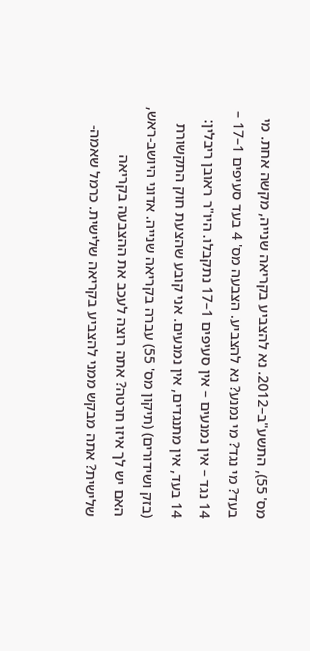מס' 55), התשע"ב–2012. נא להצביע בקריאה שנייה, מקשה אחת. מי בעד? מי נגד? מי נמנע? נא להצביע. הצבעה מס' 4 בעד סעיפים 1–17 – 14 נגד – אין נמנעים – אין סעיפים 1–17 נתקבלו. היו"ר ראובן ריבלין: 14 בעד, אין מתנגדים, אין נמנעים. אני קובע שהצעת חוק התקשורת (בזק ושידורים) (תיקון מס' 55) עברה בקריאה שנייה. אדוני היושב-ראש, האם יש לך איזו חרטה? אתה רוצה לעכב את ההצבעה בקריאה שלישית? אתה מבקש ממני להצביע בקריאה שלישית. כרמל שאמה-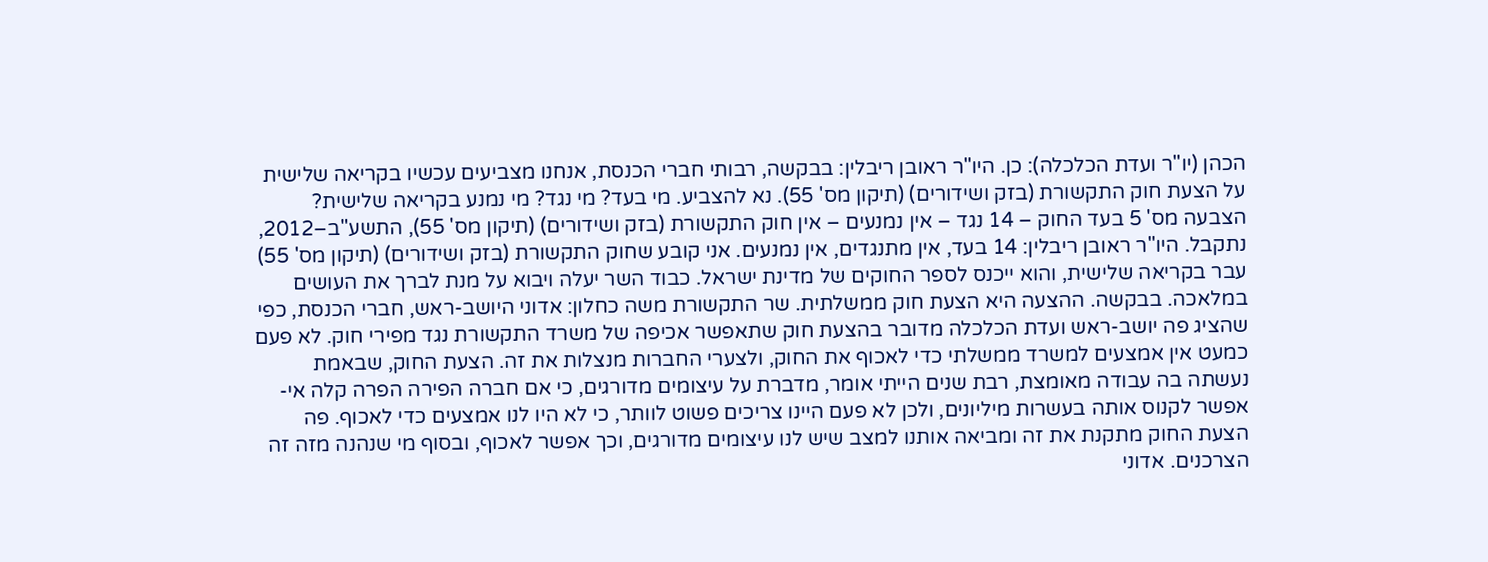הכהן (יו"ר ועדת הכלכלה): כן. היו"ר ראובן ריבלין: בבקשה, רבותי חברי הכנסת, אנחנו מצביעים עכשיו בקריאה שלישית על הצעת חוק התקשורת (בזק ושידורים) (תיקון מס' 55). נא להצביע. מי בעד? מי נגד? מי נמנע בקריאה שלישית? הצבעה מס' 5 בעד החוק – 14 נגד – אין נמנעים – אין חוק התקשורת (בזק ושידורים) (תיקון מס' 55), התשע"ב–2012, נתקבל. היו"ר ראובן ריבלין: 14 בעד, אין מתנגדים, אין נמנעים. אני קובע שחוק התקשורת (בזק ושידורים) (תיקון מס' 55) עבר בקריאה שלישית, והוא ייכנס לספר החוקים של מדינת ישראל. כבוד השר יעלה ויבוא על מנת לברך את העושים במלאכה. בבקשה. ההצעה היא הצעת חוק ממשלתית. שר התקשורת משה כחלון: אדוני היושב-ראש, חברי הכנסת, כפי שהציג פה יושב-ראש ועדת הכלכלה מדובר בהצעת חוק שתאפשר אכיפה של משרד התקשורת נגד מפירי חוק. לא פעם כמעט אין אמצעים למשרד ממשלתי כדי לאכוף את החוק, ולצערי החברות מנצלות את זה. הצעת החוק, שבאמת נעשתה בה עבודה מאומצת, רבת שנים הייתי אומר, מדברת על עיצומים מדורגים, כי אם חברה הפירה הפרה קלה אי-אפשר לקנוס אותה בעשרות מיליונים, ולכן לא פעם היינו צריכים פשוט לוותר, כי לא היו לנו אמצעים כדי לאכוף. פה הצעת החוק מתקנת את זה ומביאה אותנו למצב שיש לנו עיצומים מדורגים, וכך אפשר לאכוף, ובסוף מי שנהנה מזה זה הצרכנים. אדוני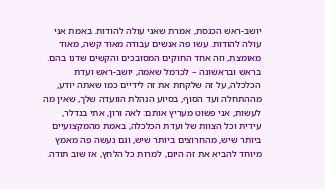יושב-ראש הכנסת, אמרת שאני עולה להודות. באמת אני עולה להודות. עשו פה אנשים עבודה מאוד קשה, מאוד מאומצת, וזה אחד החוקים המסובכים והקשים שדנו בהם. בראש ובראשונה – לכרמל שאמה, יושב-ראש ועדת הכלכלה, על זה שלקחת את זה לידיים כמו שאתה יודע, מההתחלה ועד הסוף, בסיוע הנהלת הוועדה שלך, שאין מה לעשות, אני פשוט מעריץ אותם: לאה ורון, אתי בנדלר, עידית וכל הצוות של ועדת הכלכלה, באמת מהמקצועיים ביותר שיש, מהחרוצים ביותר שיש, וגם נעשה פה מאמץ מיוחד להביא את זה היום, למרות כל הלחץ, אז שוב תודה.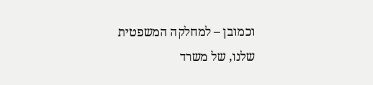וכמובן – למחלקה המשפטית שלנו, של משרד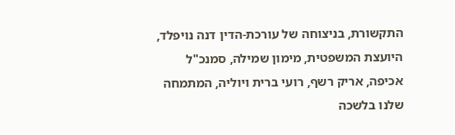התקשורת, בניצוחה של עורכת-הדין דנה נויפלד, היועצת המשפטית, מימון שמילה, סמנכ"ל אכיפה, אריק רשף, רועי ברית ויוליה, המתמחה שלנו בלשכה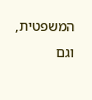המשפטית, וגם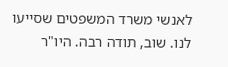לאנשי משרד המשפטים שסייעו לנו. שוב, תודה רבה. היו"ר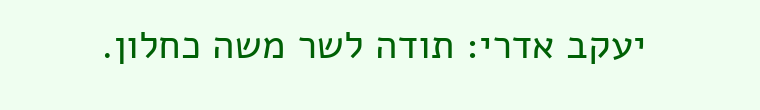יעקב אדרי: תודה לשר משה כחלון.